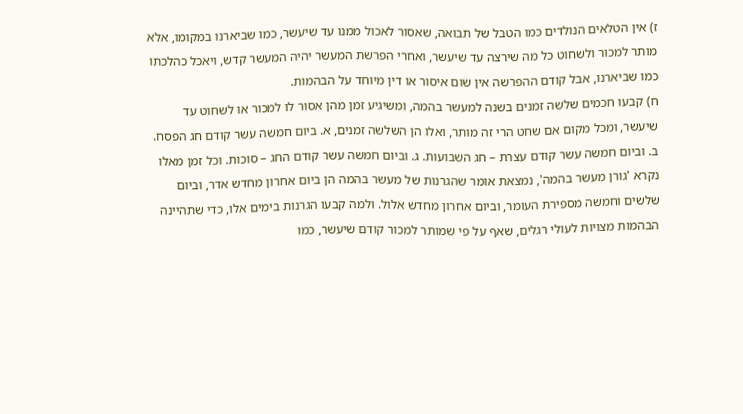ז) אין הטלאים הנולדים כמו הטבל של תבואה, שאסור לאכול ממנו עד שיעשר, כמו שביארנו במקומו, אלא מותר למכור ולשחוט כל מה שירצה עד שיעשר, ואחרי הפרשת המעשר יהיה המעשר קדש, ויאכל כהלכתו כמו שביארנו, אבל קודם ההפרשה אין שום איסור או דין מיוחד על הבהמות.
ח) קבעו חכמים שלשה זמנים בשנה למעשר בהמה, ומשיגיע זמן מהן אסור לו למכור או לשחוט עד שיעשר, ומכל מקום אם שחט הרי זה מותר, ואלו הן השלשה זמנים, א. ביום חמשה עשר קודם חג הפסח. ב. וביום חמשה עשר קודם עצרת – חג השבועות. ג. וביום חמשה עשר קודם החג – סוכות. וכל זמן מאלו נקרא 'גורן מעשר בהמה', נמצאת אומר שהגרנות של מעשר בהמה הן ביום אחרון מחדש אדר, וביום שלשים וחמשה מספירת העומר, וביום אחרון מחדש אלול. ולמה קבעו הגרנות בימים אלו, כדי שתהיינה הבהמות מצויות לעולי רגלים, שאף על פי שמותר למכור קודם שיעשר, כמו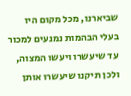שביארנו, מכל מקום היו בעלי הבהמות נמנעים למכור עד שיעשרו ויעשו המצוה, ולכן תיקנו שיעשרו אותן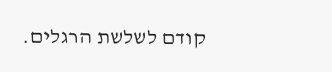קודם לשלשת הרגלים.